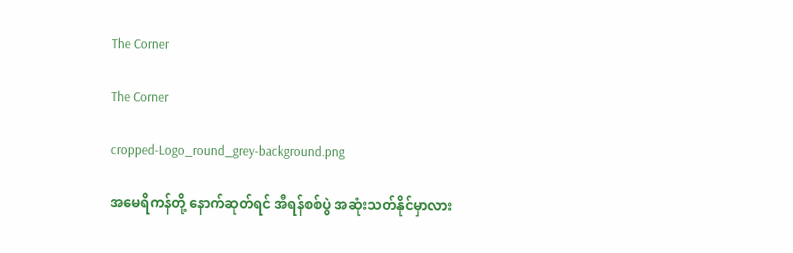The Corner

The Corner

cropped-Logo_round_grey-background.png

အမေရိကန်တို့ နောက်ဆုတ်ရင် အီရန်စစ်ပွဲ အဆုံးသတ်နိုင်မှာလား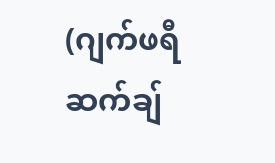(ဂျက်ဖရီ ဆက်ချ်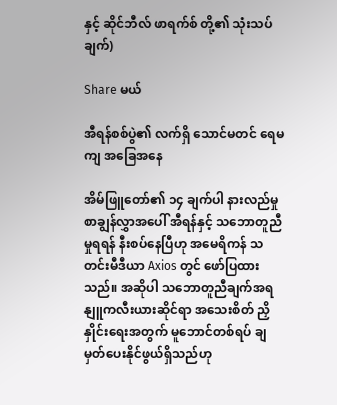နှင့် ဆိုင်ဘီလ် ဖာရက်စ် တို့၏ သုံးသပ်ချက်)

Share မယ်

အီရန်စစ်ပွဲ၏ လက်ရှိ သောင်မတင် ရေမကျ အခြေအနေ

အိမ်ဖြူတော်၏ ၁၄ ချက်ပါ နားလည်မှုစာချွန်လွှာအပေါ် အီရန်နှင့် သဘောတူညီမှုရရန် နီးစပ်နေပြီဟု အမေရိကန် သတင်းမီဒီယာ Axios တွင် ဖော်ပြထားသည်။ အဆိုပါ သဘောတူညီချက်အရ နျူကလီးယားဆိုင်ရာ အသေးစိတ် ညှိနှိုင်းရေးအတွက် မူဘောင်တစ်ရပ် ချမှတ်ပေးနိုင်ဖွယ်ရှိသည်ဟု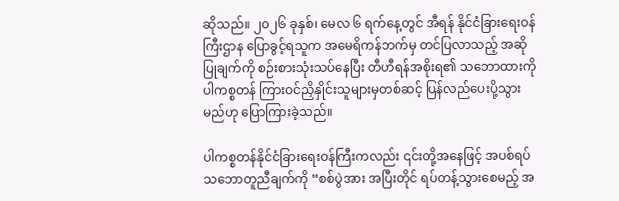ဆိုသည်။ ၂၀၂၆ ခုနှစ်၊ မေလ ၆ ရက်နေ့တွင် အီရန် နိုင်ငံခြားရေးဝန်ကြီးဌာန ပြောခွင့်ရသူက အမေရိကန်ဘက်မှ တင်ပြလာသည့် အဆိုပြုချက်ကို စဉ်းစားသုံးသပ်နေပြီး တီဟီရန်အစိုးရ၏ သဘောထားကို ပါကစ္စတန် ကြားဝင်ညှိနှိုင်းသူများမှတစ်ဆင့် ပြန်လည်ပေးပို့သွားမည်ဟု ပြောကြားခဲ့သည်။

ပါကစ္စတန်နိုင်ငံခြားရေးဝန်ကြီးကလည်း ၎င်းတို့အနေဖြင့် အပစ်ရပ်သဘောတူညီချက်ကို “စစ်ပွဲအား အပြီးတိုင် ရပ်တန့်သွားစေမည့် အ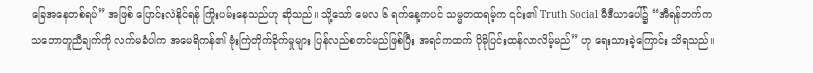ခြေအနေတစ်ရပ်” အဖြစ် ပြောင်းလဲနိုင်ရန် ကြိုးပမ်းနေသည်ဟု ဆိုသည်။ သို့သော် မေလ ၆ ရက်နေ့ကပင် သမ္မတထရမ့်က ၎င်း၏ Truth Social မီဒီယာပေါ်၌ “အီရန်ဘက်က သဘောတူညီချက်ကို လက်မခံပါက အမေရိကန်၏ ဗုံးကြဲတိုက်ခိုက်မှုများ ပြန်လည်စတင်မည်ဖြစ်ပြီး အရင်ကထက် ပိုမိုပြင်းထန်လာလိမ့်မည်” ဟု ရေးသားခဲ့ကြောင်း သိရသည်။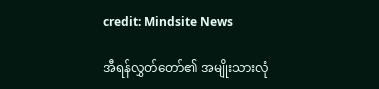credit: Mindsite News

အီရန်လွှတ်တော်၏ အမျိုးသားလုံ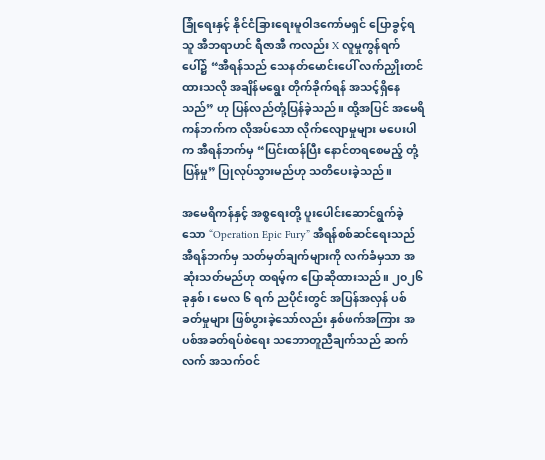ခြုံရေးနှင့် နိုင်ငံခြားရေးမူဝါဒကော်မရှင် ပြောခွင့်ရသူ အီဘရာဟင် ရီဇာအီ ကလည်း X လူမှုကွန်ရက်ပေါ်၌ “အီရန်သည် သေနတ်မောင်းပေါ် လက်ညှိုးတင်ထားသလို အချိန်မရွေး တိုက်ခိုက်ရန် အသင့်ရှိနေသည်” ဟု ပြန်လည်တုံ့ပြန်ခဲ့သည်။ ထို့အပြင် အမေရိကန်ဘက်က လိုအပ်သော လိုက်လျောမှုများ မပေးပါက အီရန်ဘက်မှ “ပြင်းထန်ပြီး နောင်တရစေမည့် တုံ့ပြန်မှု” ပြုလုပ်သွားမည်ဟု သတိပေးခဲ့သည်။

အမေရိကန်နှင့် အစ္စရေးတို့ ပူးပေါင်းဆောင်ရွက်ခဲ့သော “Operation Epic Fury” အီရန်စစ်ဆင်ရေးသည် အီရန်ဘက်မှ သတ်မှတ်ချက်များကို လက်ခံမှသာ အဆုံးသတ်မည်ဟု ထရမ့်က ပြောဆိုထားသည်။ ၂၀၂၆ ခုနှစ်၊ မေလ ၆ ရက် ညပိုင်းတွင် အပြန်အလှန် ပစ်ခတ်မှုများ ဖြစ်ပွားခဲ့သော်လည်း နှစ်ဖက်အကြား အပစ်အခတ်ရပ်စဲရေး သဘောတူညီချက်သည် ဆက်လက် အသက်ဝင်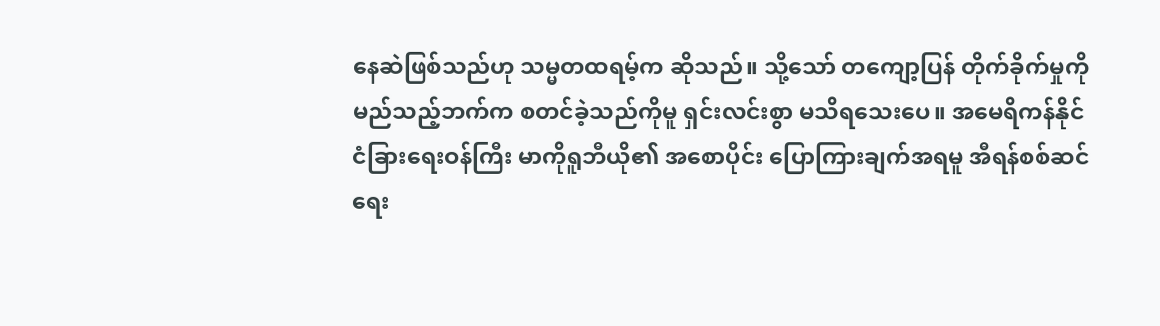နေဆဲဖြစ်သည်ဟု သမ္မတထရမ့်က ဆိုသည်။ သို့သော် တကျော့ပြန် တိုက်ခိုက်မှုကို မည်သည့်ဘက်က စတင်ခဲ့သည်ကိုမူ ရှင်းလင်းစွာ မသိရသေးပေ။ အမေရိကန်နိုင်ငံခြားရေးဝန်ကြီး မာကိုရူဘီယို၏ အစောပိုင်း ပြောကြားချက်အရမူ အီရန်စစ်ဆင်ရေး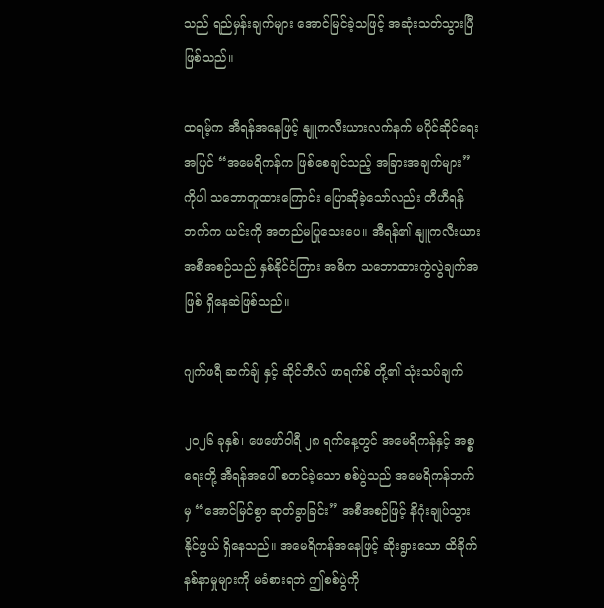သည် ရည်မှန်းချက်များ အောင်မြင်ခဲ့သဖြင့် အဆုံးသတ်သွားပြီဖြစ်သည်။

ထရမ့်က အီရန်အနေဖြင့် နျူကလီးယားလက်နက် မပိုင်ဆိုင်ရေးအပြင် “အမေရိကန်က ဖြစ်စေချင်သည့် အခြားအချက်များ” ကိုပါ သဘောတူထားကြောင်း ပြောဆိုခဲ့သော်လည်း တီဟီရန်ဘက်က ယင်းကို အတည်မပြုသေးပေ။ အီရန်၏ နျူကလီးယားအစီအစဉ်သည် နှစ်နိုင်ငံကြား အဓိက သဘောထားကွဲလွဲချက်အဖြစ် ရှိနေဆဲဖြစ်သည်။

ဂျက်ဖရီ ဆက်ချ် နှင့် ဆိုင်ဘီလ် ဖာရက်စ် တို့၏ သုံးသပ်ချက်

၂၀၂၆ ခုနှစ်၊ ဖေဖော်ဝါရီ ၂၈ ရက်နေ့တွင် အမေရိကန်နှင့် အစ္စရေးတို့ အီရန်အပေါ် စတင်ခဲ့သော စစ်ပွဲသည် အမေရိကန်ဘက်မှ “အောင်မြင်စွာ ဆုတ်ခွာခြင်း” အစီအစဉ်ဖြင့် နိဂုံးချုပ်သွားနိုင်ဖွယ် ရှိနေသည်။ အမေရိကန်အနေဖြင့် ဆိုးရွားသော ထိခိုက်နစ်နာမှုများကို မခံစားရဘဲ ဤစစ်ပွဲကို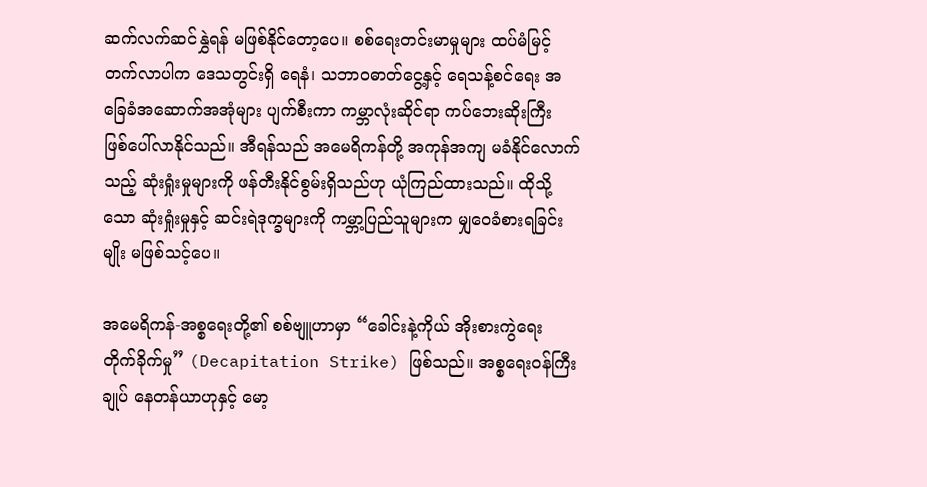ဆက်လက်ဆင်နွှဲရန် မဖြစ်နိုင်တော့ပေ။ စစ်ရေးတင်းမာမှုများ ထပ်မံမြင့်တက်လာပါက ဒေသတွင်းရှိ ရေနံ၊ သဘာဝဓာတ်ငွေ့နှင့် ရေသန့်စင်ရေး အခြေခံအဆောက်အအုံများ ပျက်စီးကာ ကမ္ဘာလုံးဆိုင်ရာ ကပ်ဘေးဆိုးကြီး ဖြစ်ပေါ်လာနိုင်သည်။ အီရန်သည် အမေရိကန်တို့ အကုန်အကျ မခံနိုင်လောက်သည့် ဆုံးရှုံးမှုများကို ဖန်တီးနိုင်စွမ်းရှိသည်ဟု ယုံကြည်ထားသည်။ ထိုသို့သော ဆုံးရှုံးမှုနှင့် ဆင်းရဲဒုက္ခများကို ကမ္ဘာ့ပြည်သူများက မျှဝေခံစားရခြင်းမျိုး မဖြစ်သင့်ပေ။

အမေရိကန်-အစ္စရေးတို့၏ စစ်ဗျူဟာမှာ “ခေါင်းနဲ့ကိုယ် အိုးစားကွဲရေး တိုက်ခိုက်မှု” (Decapitation Strike) ဖြစ်သည်။ အစ္စရေးဝန်ကြီးချုပ် နေတန်ယာဟုနှင့် မော့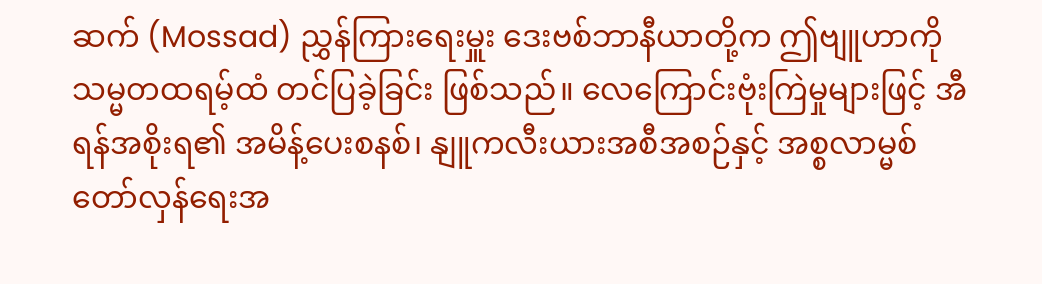ဆက် (Mossad) ညွှန်ကြားရေးမှူး ဒေးဗစ်ဘာနီယာတို့က ဤဗျူဟာကို သမ္မတထရမ့်ထံ တင်ပြခဲ့ခြင်း ဖြစ်သည်။ လေကြောင်းဗုံးကြဲမှုများဖြင့် အီရန်အစိုးရ၏ အမိန့်ပေးစနစ်၊ နျူကလီးယားအစီအစဉ်နှင့် အစ္စလာမ္မစ် တော်လှန်ရေးအ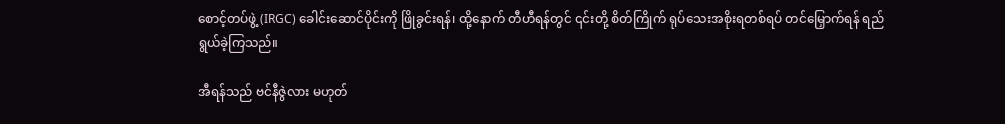စောင့်တပ်ဖွဲ့ (IRGC) ခေါင်းဆောင်ပိုင်းကို ဖြိုခွင်းရန်၊ ထို့နောက် တီဟီရန်တွင် ၎င်းတို့ စိတ်ကြိုက် ရုပ်သေးအစိုးရတစ်ရပ် တင်မြှောက်ရန် ရည်ရွယ်ခဲ့ကြသည်။

အီရန်သည် ဗင်နီဇွဲလား မဟုတ်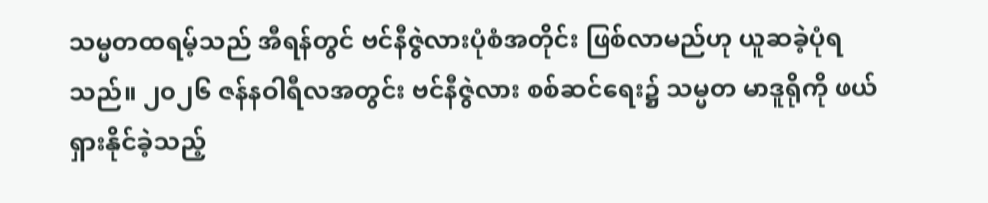သမ္မတထရမ့်သည် အီရန်တွင် ဗင်နီဇွဲလားပုံစံအတိုင်း ဖြစ်လာမည်ဟု ယူဆခဲ့ပုံရသည်။ ၂၀၂၆ ဇန်နဝါရီလအတွင်း ဗင်နီဇွဲလား စစ်ဆင်ရေး၌ သမ္မတ မာဒူရိုကို ဖယ်ရှားနိုင်ခဲ့သည့်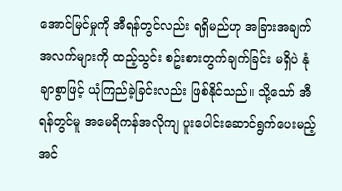အောင်မြင်မှုကို အီရန်တွင်လည်း ရရှိမည်ဟု အခြားအချက်အလက်များကို ထည့်သွင်း စဥ်းစားတွက်ချက်ခြင်း မရှိပဲ နုံချာစွာဖြင့် ယုံကြည်ခဲ့ခြင်းလည်း ဖြစ်နိုင်သည်။ သို့သော် အီရန်တွင်မူ အမေရိကန်အလိုကျ ပူးပေါင်းဆောင်ရွက်ပေးမည့် အင်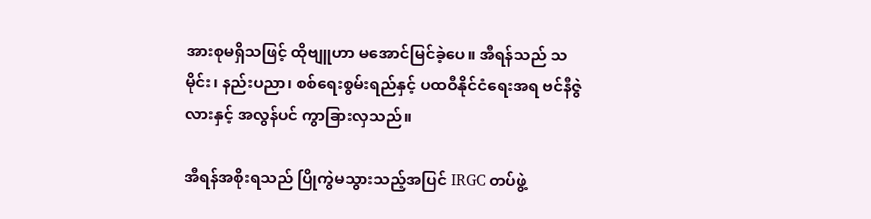အားစုမရှိသဖြင့် ထိုဗျူဟာ မအောင်မြင်ခဲ့ပေ။ အီရန်သည် သမိုင်း၊ နည်းပညာ၊ စစ်ရေးစွမ်းရည်နှင့် ပထဝီနိုင်ငံရေးအရ ဗင်နီဇွဲလားနှင့် အလွန်ပင် ကွာခြားလှသည်။

အီရန်အစိုးရသည် ပြိုကွဲမသွားသည့်အပြင် IRGC တပ်ဖွဲ့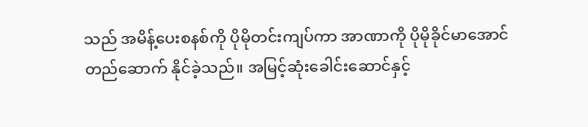သည် အမိန့်ပေးစနစ်ကို ပိုမိုတင်းကျပ်ကာ အာဏာကို ပိုမိုခိုင်မာအောင် တည်ဆောက် နိုင်ခဲ့သည်။ အမြင့်ဆုံးခေါင်းဆောင်နှင့်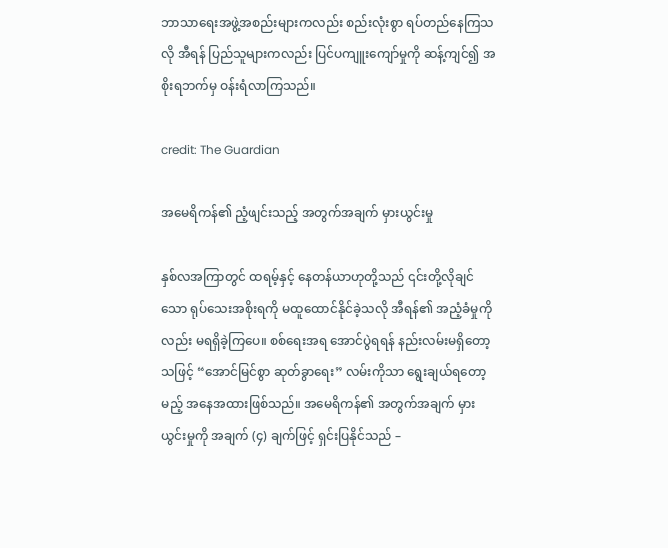ဘာသာရေးအဖွဲ့အစည်းများကလည်း စည်းလုံးစွာ ရပ်တည်နေကြသလို အီရန် ပြည်သူများကလည်း ပြင်ပကျူးကျော်မှုကို ဆန့်ကျင်၍ အစိုးရဘက်မှ ဝန်းရံလာကြသည်။

credit: The Guardian

အမေရိကန်၏ ညံ့ဖျင်းသည့် အတွက်အချက် မှားယွင်းမှု

နှစ်လအကြာတွင် ထရမ့်နှင့် နေတန်ယာဟုတို့သည် ၎င်းတို့လိုချင်သော ရုပ်သေးအစိုးရကို မထူထောင်နိုင်ခဲ့သလို အီရန်၏ အညံ့ခံမှုကိုလည်း မရရှိခဲ့ကြပေ။ စစ်ရေးအရ အောင်ပွဲရရန် နည်းလမ်းမရှိတော့သဖြင့် “အောင်မြင်စွာ ဆုတ်ခွာရေး” လမ်းကိုသာ ရွေးချယ်ရတော့မည့် အနေအထားဖြစ်သည်။ အမေရိကန်၏ အတွက်အချက် မှားယွင်းမှုကို အချက် (၄) ချက်ဖြင့် ရှင်းပြနိုင်သည် –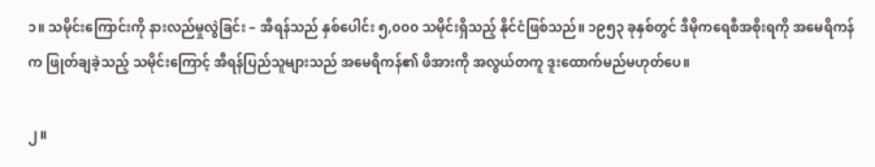၁။ သမိုင်းကြောင်းကို နားလည်မှုလွဲခြင်း – အီရန်သည် နှစ်ပေါင်း ၅,၀၀၀ သမိုင်းရှိသည့် နိုင်ငံဖြစ်သည်။ ၁၉၅၃ ခုနှစ်တွင် ဒီမိုကရေစီအစိုးရကို အမေရိကန်က ဖြုတ်ချခဲ့သည့် သမိုင်းကြောင့် အီရန်ပြည်သူများသည် အမေရိကန်၏ ဖိအားကို အလွယ်တကူ ဒူးထောက်မည်မဟုတ်ပေ။

၂။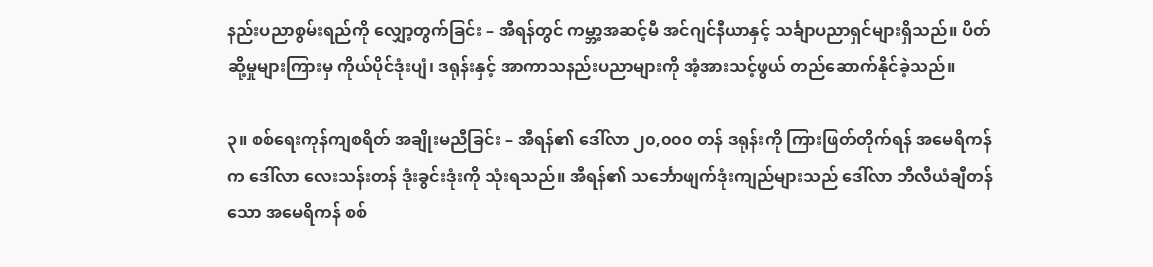နည်းပညာစွမ်းရည်ကို လျှော့တွက်ခြင်း – အီရန်တွင် ကမ္ဘာ့အဆင့်မီ အင်ဂျင်နီယာနှင့် သင်္ချာပညာရှင်များရှိသည်။ ပိတ်ဆို့မှုများကြားမှ ကိုယ်ပိုင်ဒုံးပျံ၊ ဒရုန်းနှင့် အာကာသနည်းပညာများကို အံ့အားသင့်ဖွယ် တည်ဆောက်နိုင်ခဲ့သည်။

၃။ စစ်ရေးကုန်ကျစရိတ် အချိုးမညီခြင်း – အီရန်၏ ဒေါ်လာ ၂၀,၀၀၀ တန် ဒရုန်းကို ကြားဖြတ်တိုက်ရန် အမေရိကန်က ဒေါ်လာ လေးသန်းတန် ဒုံးခွင်းဒုံးကို သုံးရသည်။ အီရန်၏ သင်္ဘောဖျက်ဒုံးကျည်များသည် ဒေါ်လာ ဘီလီယံချီတန်သော အမေရိကန် စစ်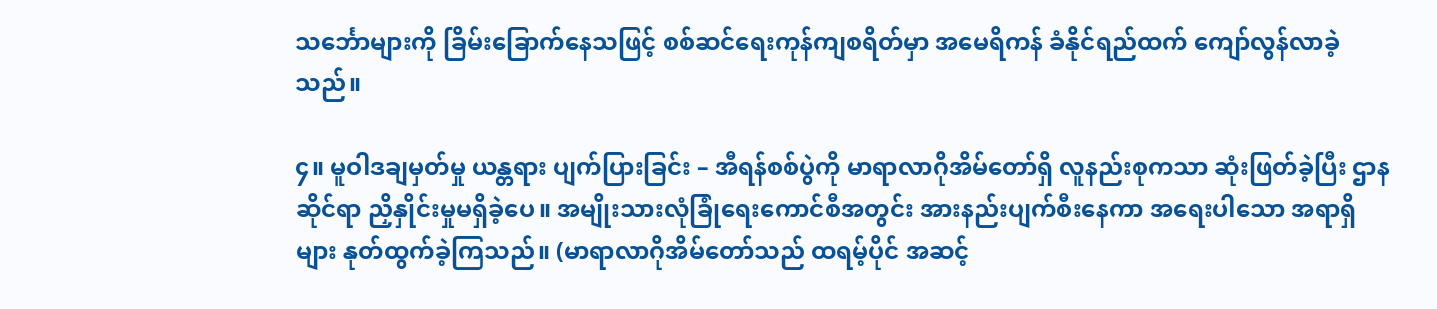သင်္ဘောများကို ခြိမ်းခြောက်နေသဖြင့် စစ်ဆင်ရေးကုန်ကျစရိတ်မှာ အမေရိကန် ခံနိုင်ရည်ထက် ကျော်လွန်လာခဲ့သည်။

၄။ မူဝါဒချမှတ်မှု ယန္တရား ပျက်ပြားခြင်း – အီရန်စစ်ပွဲကို မာရာလာဂိုအိမ်တော်ရှိ လူနည်းစုကသာ ဆုံးဖြတ်ခဲ့ပြီး ဌာနဆိုင်ရာ ညှိနှိုင်းမှုမရှိခဲ့ပေ။ အမျိုးသားလုံခြုံရေးကောင်စီအတွင်း အားနည်းပျက်စီးနေကာ အရေးပါသော အရာရှိများ နုတ်ထွက်ခဲ့ကြသည်။ (မာရာလာဂိုအိမ်တော်သည် ထရမ့်ပိုင် အဆင့်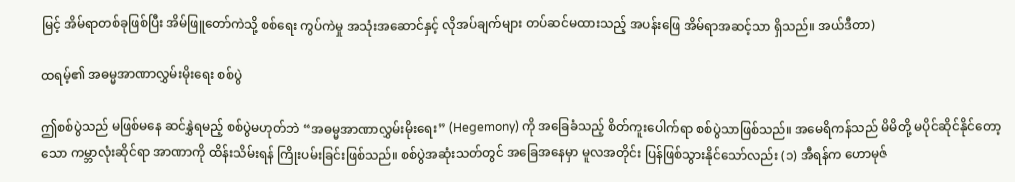မြင့် အိမ်ရာတစ်ခုဖြစ်ပြီး အိမ်ဖြူတော်ကဲသို့ စစ်ရေး ကွပ်ကဲမှု အသုံးအဆောင်နှင့် လိုအပ်ချက်များ တပ်ဆင်မထားသည့် အပန်းဖြေ အိမ်ရာအဆင့်သာ ရှိသည်။ အယ်ဒီတာ)

ထရမ့်၏ အဓမ္မအာဏာလွှမ်းမိုးရေး စစ်ပွဲ

ဤစစ်ပွဲသည် မဖြစ်မနေ ဆင်နွှဲရမည့် စစ်ပွဲမဟုတ်ဘဲ “အဓမ္မအာဏာလွှမ်းမိုးရေး” (Hegemony) ကို အခြေခံသည့် စိတ်ကူးပေါက်ရာ စစ်ပွဲသာဖြစ်သည်။ အမေရိကန်သည် မိမိတို့ မပိုင်ဆိုင်နိုင်တော့သော ကမ္ဘာလုံးဆိုင်ရာ အာဏာကို ထိန်းသိမ်းရန် ကြိုးပမ်းခြင်းဖြစ်သည်။ စစ်ပွဲအဆုံးသတ်တွင် အခြေအနေမှာ မူလအတိုင်း ပြန်ဖြစ်သွားနိုင်သော်လည်း (၁) အီရန်က ဟောမုဇ်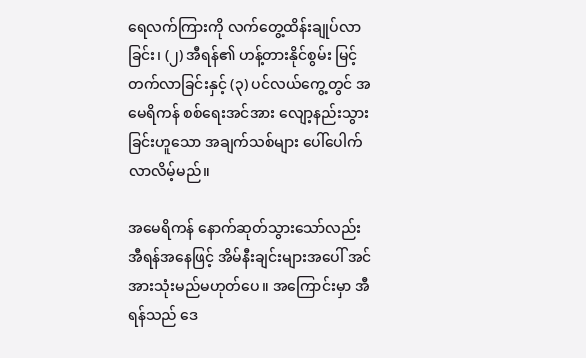ရေလက်ကြားကို လက်တွေ့ထိန်းချုပ်လာခြင်း၊ (၂) အီရန်၏ ဟန့်တားနိုင်စွမ်း မြင့်တက်လာခြင်းနှင့် (၃) ပင်လယ်ကွေ့တွင် အမေရိကန် စစ်ရေးအင်အား လျော့နည်းသွားခြင်းဟူသော အချက်သစ်များ ပေါ်ပေါက်လာလိမ့်မည်။

အမေရိကန် နောက်ဆုတ်သွားသော်လည်း အီရန်အနေဖြင့် အိမ်နီးချင်းများအပေါ် အင်အားသုံးမည်မဟုတ်ပေ။ အကြောင်းမှာ အီရန်သည် ဒေ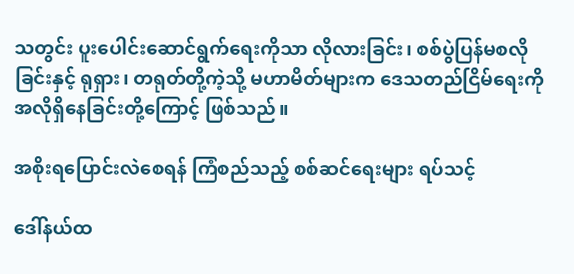သတွင်း ပူးပေါင်းဆောင်ရွက်ရေးကိုသာ လိုလားခြင်း၊ စစ်ပွဲပြန်မစလိုခြင်းနှင့် ရုရှား၊ တရုတ်တို့ကဲ့သို့ မဟာမိတ်များက ဒေသတည်ငြိမ်ရေးကို အလိုရှိနေခြင်းတို့ကြောင့် ဖြစ်သည်။

အစိုးရပြောင်းလဲစေရန် ကြံစည်သည့် စစ်ဆင်ရေးများ ရပ်သင့်

ဒေါ်နယ်ထ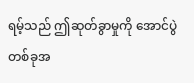ရမ့်သည် ဤဆုတ်ခွာမှုကို အောင်ပွဲတစ်ခုအ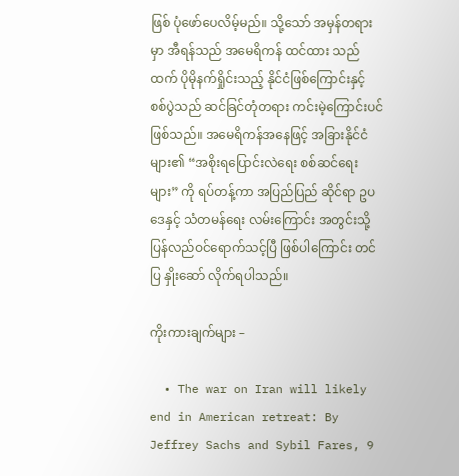ဖြစ် ပုံဖော်ပေလိမ့်မည်။ သို့သော် အမှန်တရားမှာ အီရန်သည် အမေရိကန် ထင်ထား သည်ထက် ပိုမိုနက်ရှိုင်းသည့် နိုင်ငံဖြစ်ကြောင်းနှင့် စစ်ပွဲသည် ဆင်ခြင်တုံတရား ကင်းမဲ့ကြောင်းပင် ဖြစ်သည်။ အမေရိကန်အနေဖြင့် အခြားနိုင်ငံများ၏ “အစိုးရပြောင်းလဲရေး စစ်ဆင်ရေးများ” ကို ရပ်တန့်ကာ အပြည်ပြည် ဆိုင်ရာ ဥပဒေနှင့် သံတမန်ရေး လမ်းကြောင်း အတွင်းသို့ ပြန်လည်ဝင်ရောက်သင့်ပြီ ဖြစ်ပါကြောင်း တင်ပြ နှိုးဆော် လိုက်ရပါသည်။

ကိုးကားချက်များ –

  • The war on Iran will likely end in American retreat: By Jeffrey Sachs and Sybil Fares, 9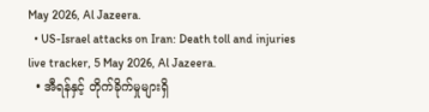May 2026, Al Jazeera.
  • US-Israel attacks on Iran: Death toll and injuries live tracker, 5 May 2026, Al Jazeera.
  • အီရန်နှင့် တိုက်ခိုက်မှုများရှိ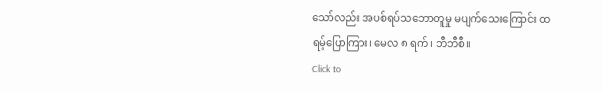သော်လည်း အပစ်ရပ်သဘောတူမှု မပျက်သေးကြောင်း ထရမ့်ပြောကြား၊ မေလ ၈ ရက်၊ ဘီဘီစီ။
Click to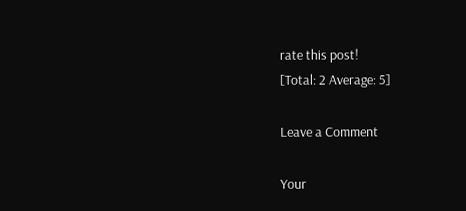rate this post!
[Total: 2 Average: 5]

Leave a Comment

Your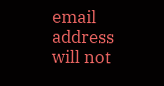email address will not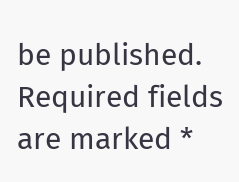be published. Required fields are marked *